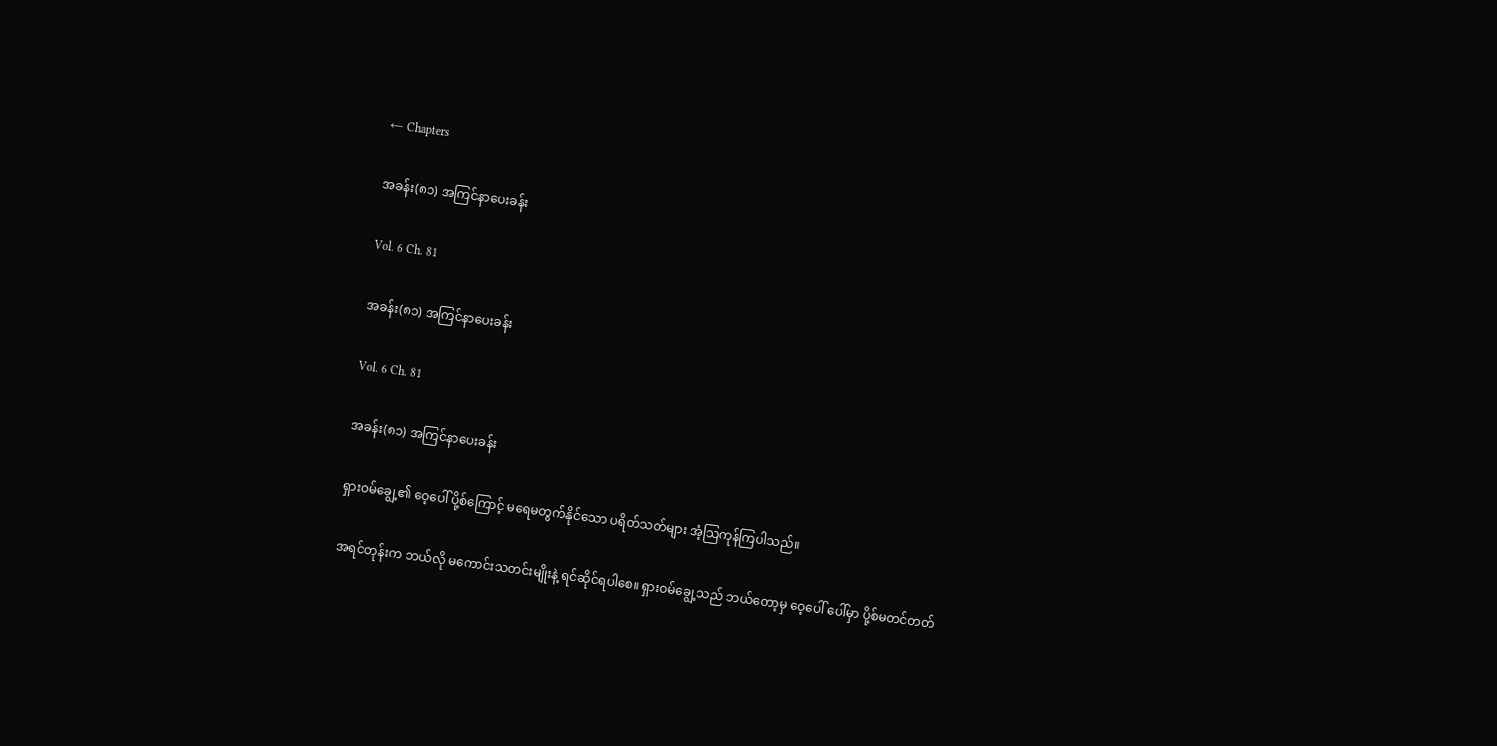← Chapters

အခန်း(၈၁) အကြင်နာပေးခန်း

Vol. 6 Ch. 81

အခန်း(၈၁) အကြင်နာပေးခန်း

Vol. 6 Ch. 81

အခန်း(၈၁) အကြင်နာပေးခန်း

ရှားဝမ်ချွေ့၏ ဝေ့ပေါ် ပို့စ်ကြောင့် မရေမတွက်နိုင်သော ပရိတ်သတ်များ အံ့သြကုန်ကြပါသည်။

အရင်တုန်းက ဘယ်လို မကောင်းသတင်းမျိုးနဲ့ ရင်ဆိုင်ရပါစေ။ ရှားဝမ်ချွေ့သည် ဘယ်တော့မှ ဝေ့ပေါ် ပေါ်မှာ ပို့စ်မတင်တတ်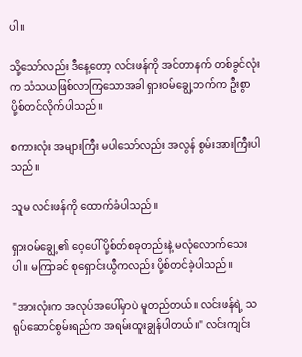ပါ။

သို့သော်လည်း ဒီနေ့တော့ လင်းဖန်ကို အင်တာနက် တစ်ခွင်လုံးက သံသယဖြစ်လာကြသောအခါ ရှားဝမ်ချွေ့ဘက်က ဦးစွာ ပို့စ်တင်လိုက်ပါသည်။

စကားလုံး အများကြီး မပါသော်လည်း အလွန် စွမ်းအားကြီးပါသည်။

သူမ လင်းဖန်ကို ထောက်ခံပါသည်။

ရှားဝမ်ချွေ့၏ ဝေ့ပေါ် ပို့စ်တ်စခုတည်းနဲ့ မလုံလောက်သေးပါ။ မကြာခင် စုရှောင်းယွီကလည်း ပို့စ်တင်ခဲ့ပါသည်။

"အားလုံးက အလုပ်အပေါ်မှာပဲ မူတည်တယ်။ လင်းဖန်ရဲ့ သရုပ်ဆောင်စွမ်းရည်က အရမ်းထူးချွန်ပါတယ်။" လင်းကျင်း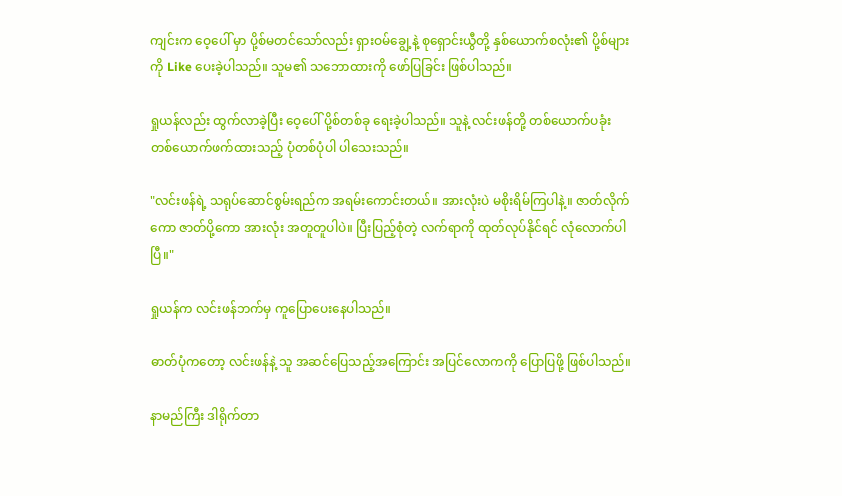ကျင်းက ဝေ့ပေါ် မှာ ပို့စ်မတင်သော်လည်း ရှားဝမ်ချွေ့နဲ့ စုရှောင်းယွီတို့ နှစ်ယောက်စလုံး၏ ပို့စ်များကို Like ပေးခဲ့ပါသည်။ သူမ၏ သဘောထားကို ဖော်ပြခြင်း ဖြစ်ပါသည်။

ရှုယန်လည်း ထွက်လာခဲ့ပြီး ဝေ့ပေါ် ပို့စ်တစ်ခု ရေးခဲ့ပါသည်။ သူနဲ့ လင်းဖန်တို့ တစ်ယောက်ပခုံးတစ်ယောက်ဖက်ထားသည့် ပုံတစ်ပုံပါ ပါသေးသည်။

"လင်းဖန်ရဲ့ သရုပ်ဆောင်စွမ်းရည်က အရမ်းကောင်းတယ်။ အားလုံးပဲ မစိုးရိမ်ကြပါနဲ့။ ဇာတ်လိုက်ကော ဇာတ်ပို့ကော အားလုံး အတူတူပါပဲ။ ပြီးပြည့်စုံတဲ့ လက်ရာကို ထုတ်လုပ်နိုင်ရင် လုံလောက်ပါပြီ။"

ရှုယန်က လင်းဖန်ဘက်မှ ကူပြောပေးနေပါသည်။

ဓာတ်ပုံကတော့ လင်းဖန်နဲ့ သူ အဆင်ပြေသည့်အကြောင်း အပြင်လောကကို ပြောပြဖို့ ဖြစ်ပါသည်။

နာမည်ကြီး ဒါရိုက်တာ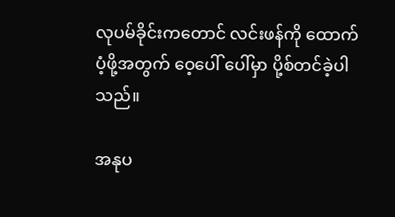လုပမ်ခိုင်းကတောင် လင်းဖန်ကို ထောက်ပံ့ဖို့အတွက် ဝေ့ပေါ် ပေါ်မှာ ပို့စ်တင်ခဲ့ပါသည်။

အနုပ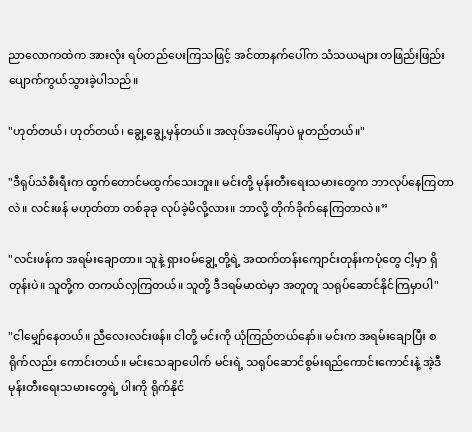ညာလောကထဲက အားလုံး ရပ်တည်ပေးကြသဖြင့် အင်တာနက်ပေါ်က သံသယများ တဖြည်းဖြည်း ပျောက်ကွယ်သွားခဲ့ပါသည်။

"ဟုတ်တယ်၊ ဟုတ်တယ်၊ ချွေ့ချွေ့မှန်တယ်။ အလုပ်အပေါ်မှာပဲ မူတည်တယ်။"

"ဒီရုပ်သံစီးရီးက ထွက်တောင်မထွက်သေးဘူး။ မင်းတို့ မုန်းတီးရေးသမားတွေက ဘာလုပ်နေကြတာလဲ။ လင်းဖန် မဟုတ်တာ တစ်ခုခု လုပ်ခဲ့မိလို့လား။ ဘာလို့ တိုက်ခိုက်နေကြတာလဲ။”

"လင်းဖန်က အရမ်းချောတာ။ သူနဲ့ ရှားဝမ်ချွေ့တို့ရဲ့ အထက်တန်းကျောင်းတုန်းကပုံတွေ ငါ့မှာ ရှိတုန်းပဲ။ သူတို့က တကယ်လှကြတယ်။ သူတို့ ဒီဒရမ်မာထဲမှာ အတူတူ သရုပ်ဆောင်နိုင်ကြမှာပါ"

"ငါမျှော်နေတယ်။ ညီလေးလင်းဖန်။ ငါတို့ မင်းကို ယုံကြည်တယ်နော်။ မင်းက အရမ်းချောပြီး စရိုက်လည်း ကောင်းတယ်။ မင်းသေချာပေါက် မင်းရဲ့ သရုပ်ဆောင်စွမ်းရည်ကောင်းကောင်းနဲ့ အဲ့ဒီမုန်းတီးရေးသမားတွေရဲ့ ပါးကို ရိုက်နိုင်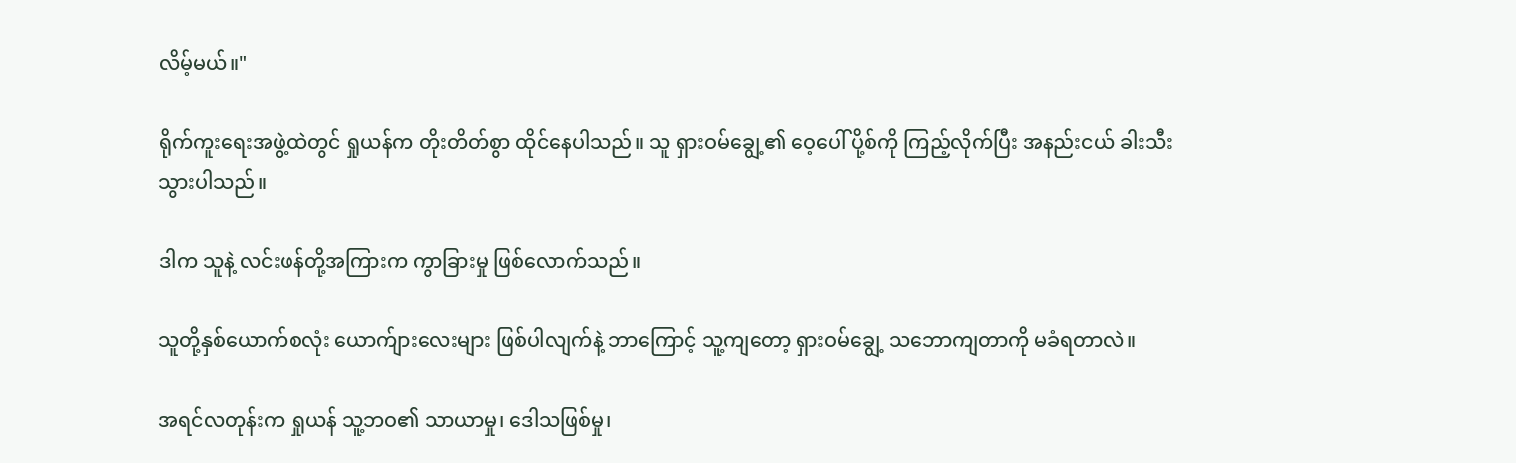လိမ့်မယ်။"

ရိုက်ကူးရေးအဖွဲ့ထဲတွင် ရှုယန်က တိုးတိတ်စွာ ထိုင်နေပါသည်။ သူ ရှားဝမ်ချွေ့၏ ဝေ့ပေါ် ပို့စ်ကို ကြည့်လိုက်ပြီး အနည်းငယ် ခါးသီးသွားပါသည်။

ဒါက သူနဲ့ လင်းဖန်တို့အကြားက ကွာခြားမှု ဖြစ်လောက်သည်။

သူတို့နှစ်ယောက်စလုံး ယောက်ျားလေးများ ဖြစ်ပါလျက်နဲ့ ဘာကြောင့် သူ့ကျတော့ ရှားဝမ်ချွေ့ သဘောကျတာကို မခံရတာလဲ။

အရင်လတုန်းက ရှုယန် သူ့ဘဝ၏ သာယာမှု၊ ဒေါသဖြစ်မှု၊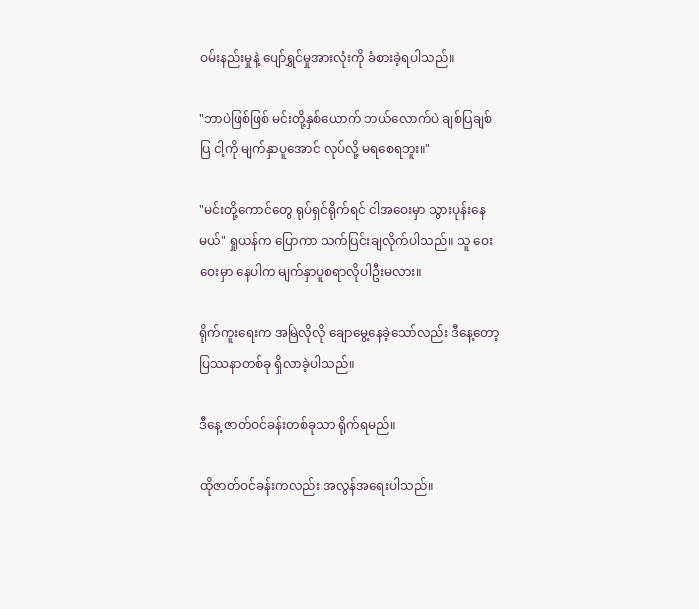ဝမ်းနည်းမှုနဲ့ ပျော်ရွှင်မှုအားလုံးကို ခံစားခဲ့ရပါသည်။

"ဘာပဲဖြစ်ဖြစ် မင်းတို့နှစ်ယောက် ဘယ်လောက်ပဲ ချစ်ပြချစ်ပြ ငါ့ကို မျက်နှာပူအောင် လုပ်လို့ မရစေရဘူး။"

"မင်းတို့ကောင်တွေ ရုပ်ရှင်ရိုက်ရင် ငါအဝေးမှာ သွားပုန်းနေမယ်" ရှုယန်က ပြောကာ သက်ပြင်းချလိုက်ပါသည်။ သူ ဝေးဝေးမှာ နေပါက မျက်နှာပူစရာလိုပါဦးမလား။

ရိုက်ကူးရေးက အမြဲလိုလို ချောမွေ့နေခဲ့သော်လည်း ဒီနေ့တော့ ပြဿနာတစ်ခု ရှိလာခဲ့ပါသည်။

ဒီနေ့ ဇာတ်ဝင်ခန်းတစ်ခုသာ ရိုက်ရမည်။

ထိုဇာတ်ဝင်ခန်းကလည်း အလွန်အရေးပါသည်။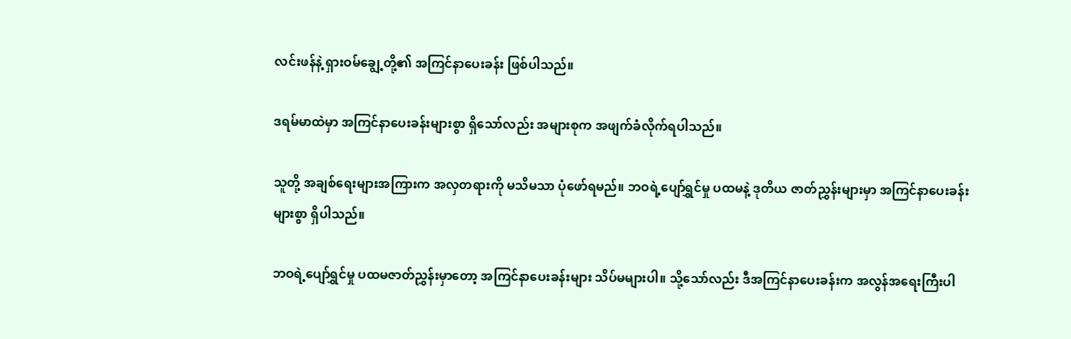လင်းဖန်နဲ့ ရှားဝမ်ချွေ့တို့၏ အကြင်နာပေးခန်း ဖြစ်ပါသည်။

ဒရမ်မာထဲမှာ အကြင်နာပေးခန်းများစွာ ရှိသော်လည်း အများစုက အဖျက်ခံလိုက်ရပါသည်။

သူတို့ အချစ်ရေးများအကြားက အလှတရားကို မသိမသာ ပုံဖော်ရမည်။ ဘဝရဲ့ပျော်ရွှင်မှု ပထမနဲ့ ဒုတိယ ဇာတ်ညွှန်းများမှာ အကြင်နာပေးခန်းများစွာ ရှိပါသည်။

ဘဝရဲ့ပျော်ရွှင်မှု ပထမဇာတ်ညွှန်းမှာတော့ အကြင်နာပေးခန်းများ သိပ်မများပါ။ သို့သော်လည်း ဒီအကြင်နာပေးခန်းက အလွန်အရေးကြီးပါ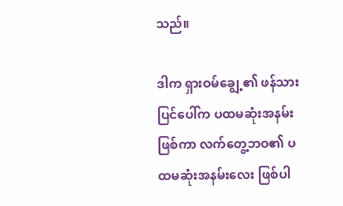သည်။

ဒါက ရှားဝမ်ချွေ့၏ ဖန်သားပြင်ပေါ်က ပထမဆုံးအနမ်းဖြစ်ကာ လက်တွေ့ဘဝ၏ ပထမဆုံးအနမ်းလေး ဖြစ်ပါ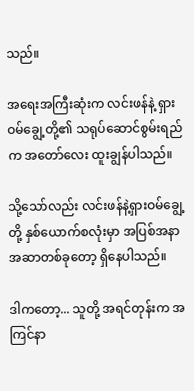သည်။

အရေးအကြီးဆုံးက လင်းဖန်နဲ့ ရှားဝမ်ချွေ့တို့၏ သရုပ်ဆောင်စွမ်းရည်က အတော်လေး ထူးချွန်ပါသည်။

သို့သော်လည်း လင်းဖန်နဲ့ရှားဝမ်ချွေ့တို့ နှစ်ယောက်စလုံးမှာ အပြစ်အနာအဆာတစ်ခုတော့ ရှိနေပါသည်။

ဒါကတော့... သူတို့ အရင်တုန်းက အကြင်နာ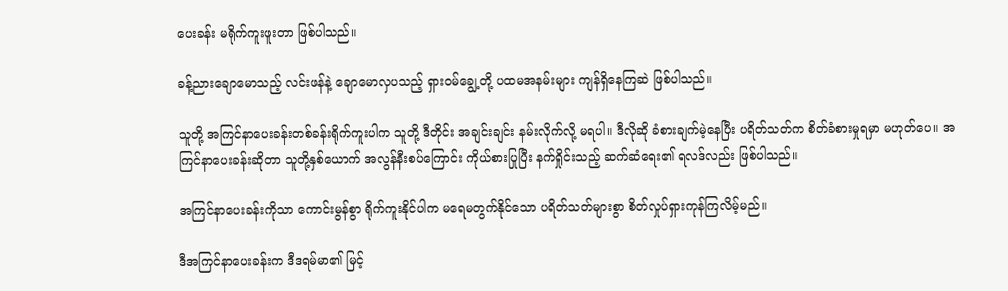ပေးခန်း မရိုက်ကူးဖူးတာ ဖြစ်ပါသည်။

ခန့်ညားချောမောသည့် လင်းဖန်နဲ့ ချောမောလှပသည့် ရှားဝမ်ချွေ့တို့ ပထမအနမ်းများ ကျန်ရှိနေကြဆဲ ဖြစ်ပါသည်။

သူတို့ အကြင်နာပေးခန်းတစ်ခန်းရိုက်ကူးပါက သူတို့ ဒီတိုင်း အချင်းချင်း နမ်းလိုက်လို့ မရပါ။ ဒီလိုဆို ခံစားချက်မဲ့နေပြီး ပရိတ်သတ်က စိတ်ခံစားမှုရမှာ မဟုတ်ပေ။ အကြင်နာပေးခန်းဆိုတာ သူတို့နှစ်ယောက် အလွန်နီးစပ်ကြောင်း ကိုယ်စားပြုပြီး နက်ရှိုင်းသည့် ဆက်ဆံရေး၏ ရလဒ်လည်း ဖြစ်ပါသည်။

အကြင်နာပေးခန်းကိုသာ ကောင်းမွန်စွာ ရိုက်ကူးနိုင်ပါက မရေမတွက်နိုင်သော ပရိတ်သတ်များစွာ စိတ်လှုပ်ရှားကုန်ကြလိမ့်မည်။

ဒီအကြင်နာပေးခန်းက ဒီဒရမ်မာ၏ မြင့်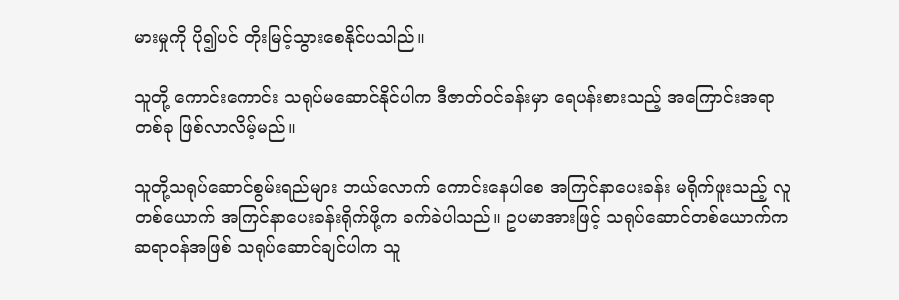မားမှုကို ပို၍ပင် တိုးမြင့်သွားစေနိုင်ပသါည်။

သူတို့ ကောင်းကောင်း သရုပ်မဆောင်နိုင်ပါက ဒီဇာတ်ဝင်ခန်းမှာ ရေပန်းစားသည့် အကြောင်းအရာတစ်ခု ဖြစ်လာလိမ့်မည်။

သူတို့သရုပ်ဆောင်စွမ်းရည်များ ဘယ်လောက် ကောင်းနေပါစေ အကြင်နာပေးခန်း မရိုက်ဖူးသည့် လူတစ်ယောက် အကြင်နာပေးခန်းရိုက်ဖို့က ခက်ခဲပါသည်။ ဥပမာအားဖြင့် သရုပ်ဆောင်တစ်ယောက်က ဆရာဝန်အဖြစ် သရုပ်ဆောင်ချင်ပါက သူ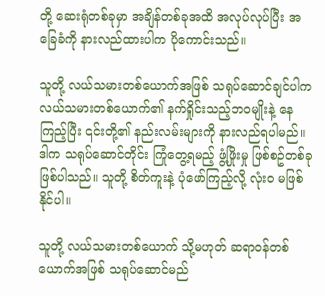တို့ ဆေးရုံတစ်ခုမှာ အချိန်တစ်ခုအထိ အလုပ်လုပ်ပြီး အခြေခံကို နားလည်ထားပါက ပိုကောင်းသည်။

သူတို့ လယ်သမားတစ်ယောက်အဖြစ် သရုပ်ဆောင်ချင်ပါက လယ်သမားတစ်ယောက်၏ နက်ရှိုင်းသည့်ဘဝမျိုးနဲ့ နေကြည့်ပြီး ၎င်းတို့၏ နည်းလမ်းများကို နားလည်ရပါမည်။ ဒါက သရုပ်ဆောင်တိုင်း ကြုံတွေ့ရမည့် ဖွံ့ဖြိုးမှု ဖြစ်စဥ်တစ်ခုဖြစ်ပါသည်။ သူတို့ စိတ်ကူးနဲ့ ပုံဖော်ကြည့်လို့ လုံးဝ မဖြစ်နိုင်ပါ။

သူတို့ လယ်သမားတစ်ယောက် သို့မဟုတ် ဆရာဝန်တစ်ယောက်အဖြစ် သရုပ်ဆောင်မည်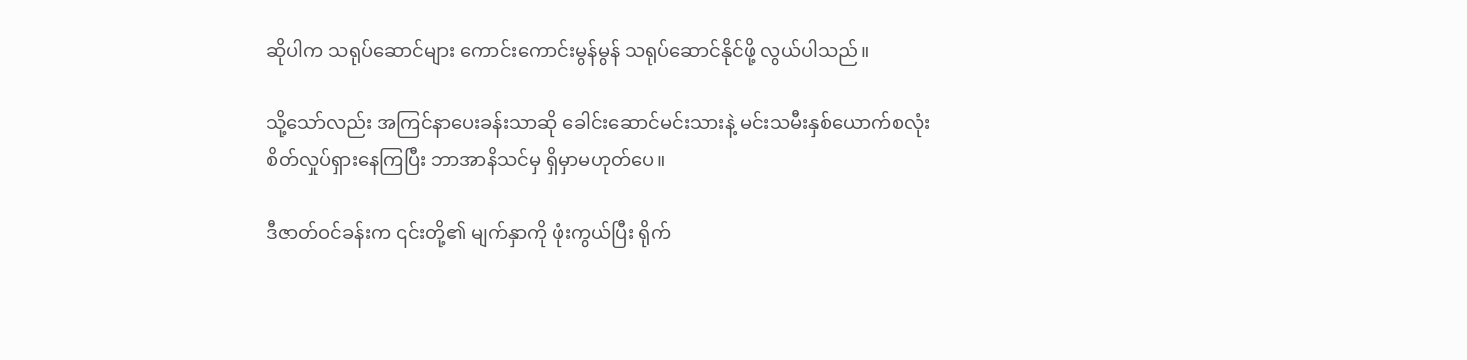ဆိုပါက သရုပ်ဆောင်များ ကောင်းကောင်းမွန်မွန် သရုပ်ဆောင်နိုင်ဖို့ လွယ်ပါသည်။

သို့သော်လည်း အကြင်နာပေးခန်းသာဆို ခေါင်းဆောင်မင်းသားနဲ့ မင်းသမီးနှစ်ယောက်စလုံး စိတ်လှုပ်ရှားနေကြပြီး ဘာအာနိသင်မှ ရှိမှာမဟုတ်ပေ။

ဒီဇာတ်ဝင်ခန်းက ၎င်းတို့၏ မျက်နှာကို ဖုံးကွယ်ပြီး ရိုက်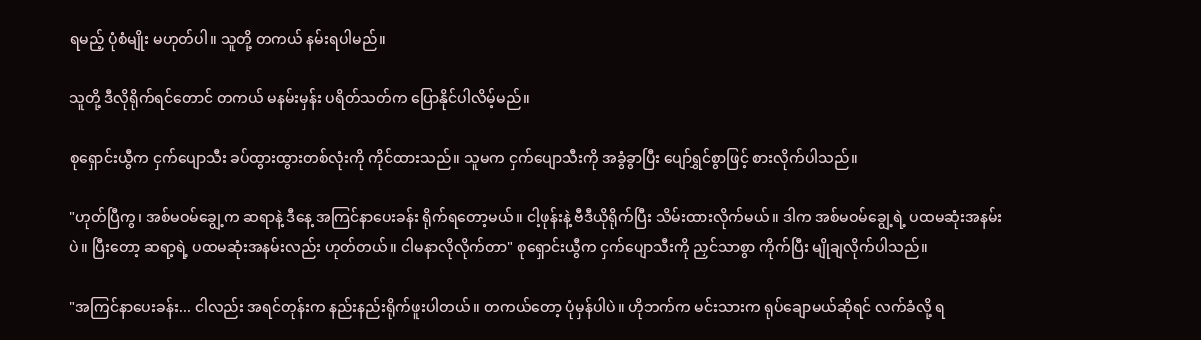ရမည့် ပုံစံမျိုး မဟုတ်ပါ။ သူတို့ တကယ် နမ်းရပါမည်။

သူတို့ ဒီလိုရိုက်ရင်တောင် တကယ် မနမ်းမှန်း ပရိတ်သတ်က ပြောနိုင်ပါလိမ့်မည်။

စုရှောင်းယွီက ငှက်ပျောသီး ခပ်ထွားထွားတစ်လုံးကို ကိုင်ထားသည်။ သူမက ငှက်ပျောသီးကို အခွံခွာပြီး ပျော်ရွှင်စွာဖြင့် စားလိုက်ပါသည်။

"ဟုတ်ပြီကွ၊ အစ်မဝမ်ချွေ့က ဆရာနဲ့ ဒီနေ့ အကြင်နာပေးခန်း ရိုက်ရတော့မယ်။ ငါ့ဖုန်းနဲ့ ဗီဒီယိုရိုက်ပြီး သိမ်းထားလိုက်မယ်။ ဒါက အစ်မဝမ်ချွေ့ရဲ့ ပထမဆုံးအနမ်းပဲ။ ပြီးတော့ ဆရာ့ရဲ့ ပထမဆုံးအနမ်းလည်း ဟုတ်တယ်။ ငါမနာလိုလိုက်တာ" စုရှောင်းယွီက ငှက်ပျောသီးကို ညှင်သာစွာ ကိုက်ပြီး မျိုချလိုက်ပါသည်။

"အကြင်နာပေးခန်း... ငါလည်း အရင်တုန်းက နည်းနည်းရိုက်ဖူးပါတယ်။ တကယ်တော့ ပုံမှန်ပါပဲ။ ဟိုဘက်က မင်းသားက ရုပ်ချောမယ်ဆိုရင် လက်ခံလို့ ရ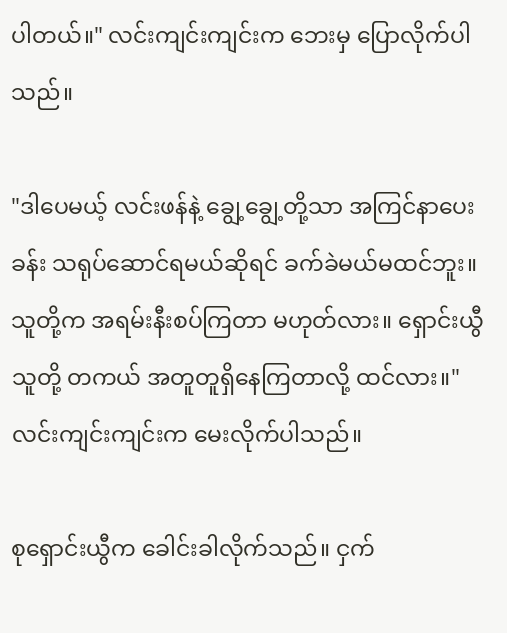ပါတယ်။" လင်းကျင်းကျင်းက ဘေးမှ ပြောလိုက်ပါသည်။

"ဒါပေမယ့် လင်းဖန်နဲ့ ချွေ့ချွေ့တို့သာ အကြင်နာပေးခန်း သရုပ်ဆောင်ရမယ်ဆိုရင် ခက်ခဲမယ်မထင်ဘူး။ သူတို့က အရမ်းနီးစပ်ကြတာ မဟုတ်လား။ ရှောင်းယွီ သူတို့ တကယ် အတူတူရှိနေကြတာလို့ ထင်လား။" လင်းကျင်းကျင်းက မေးလိုက်ပါသည်။

စုရှောင်းယွီက ခေါင်းခါလိုက်သည်။ ငှက်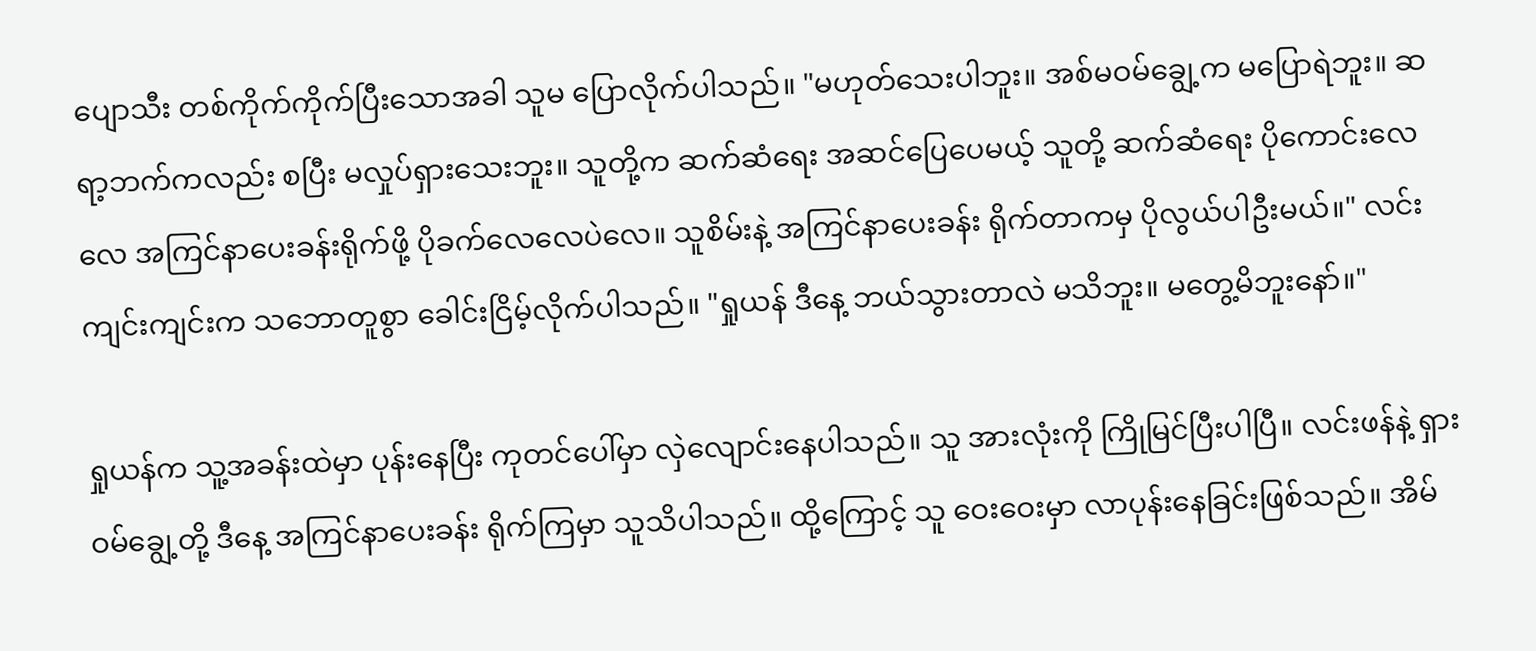ပျောသီး တစ်ကိုက်ကိုက်ပြီးသောအခါ သူမ ပြောလိုက်ပါသည်။ "မဟုတ်သေးပါဘူး။ အစ်မဝမ်ချွေ့က မပြောရဲဘူး။ ဆရာ့ဘက်ကလည်း စပြီး မလှုပ်ရှားသေးဘူး။ သူတို့က ဆက်ဆံရေး အဆင်ပြေပေမယ့် သူတို့ ဆက်ဆံရေး ပိုကောင်းလေလေ အကြင်နာပေးခန်းရိုက်ဖို့ ပိုခက်လေလေပဲလေ။ သူစိမ်းနဲ့ အကြင်နာပေးခန်း ရိုက်တာကမှ ပိုလွယ်ပါဦးမယ်။" လင်းကျင်းကျင်းက သဘောတူစွာ ခေါင်းငြိမ့်လိုက်ပါသည်။ "ရှုယန် ဒီနေ့ ဘယ်သွားတာလဲ မသိဘူး။ မတွေ့မိဘူးနော်။"

ရှုယန်က သူ့အခန်းထဲမှာ ပုန်းနေပြီး ကုတင်ပေါ်မှာ လှဲလျောင်းနေပါသည်။ သူ အားလုံးကို ကြိုမြင်ပြီးပါပြီ။ လင်းဖန်နဲ့ ရှားဝမ်ချွေ့တို့ ဒီနေ့ အကြင်နာပေးခန်း ရိုက်ကြမှာ သူသိပါသည်။ ထို့ကြောင့် သူ ဝေးဝေးမှာ လာပုန်းနေခြင်းဖြစ်သည်။ အိမ်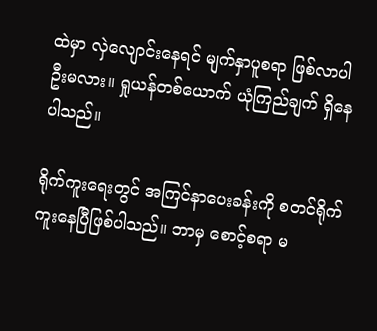ထဲမှာ လှဲလျောင်းနေရင် မျက်နှာပူစရာ ဖြစ်လာပါဦးမလား။ ရှုယန်တစ်ယောက် ယုံကြည်ချက် ရှိနေပါသည်။

ရိုက်ကူးရေးတွင် အကြင်နာပေးခန်းကို စတင်ရိုက်ကူးနေပြီဖြစ်ပါသည်။ ဘာမှ စောင့်စရာ မ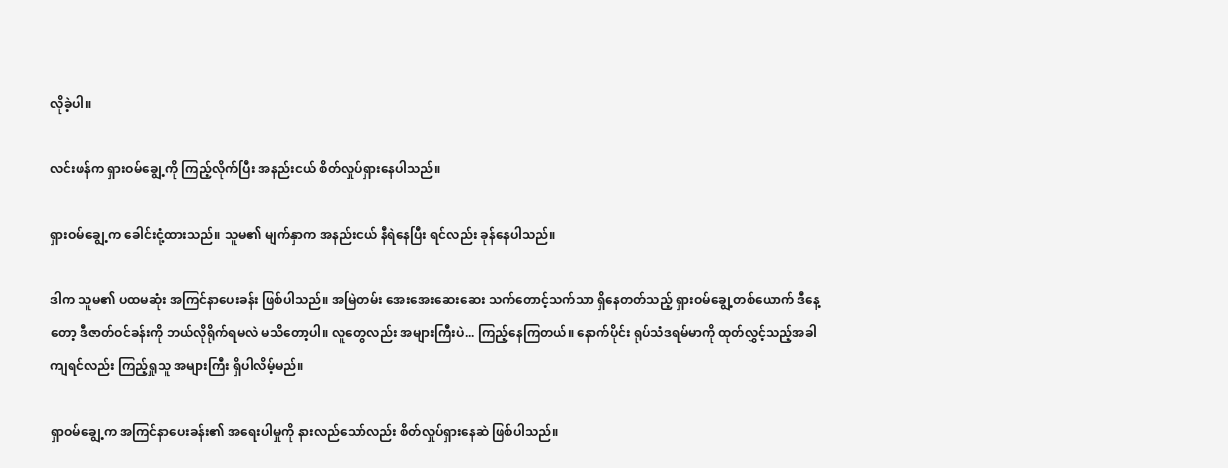လိုခဲ့ပါ။

လင်းဖန်က ရှားဝမ်ချွေ့ကို ကြည့်လိုက်ပြီး အနည်းငယ် စိတ်လှုပ်ရှားနေပါသည်။

ရှားဝမ်ချွေ့က ခေါင်းငုံ့ထားသည်။ သူမ၏ မျက်နှာက အနည်းငယ် နီရဲနေပြီး ရင်လည်း ခုန်နေပါသည်။

ဒါက သူမ၏ ပထမဆုံး အကြင်နာပေးခန်း ဖြစ်ပါသည်။ အမြဲတမ်း အေးအေးဆေးဆေး သက်တောင့်သက်သာ ရှိနေတတ်သည့် ရှားဝမ်ချွေ့တစ်ယောက် ဒီနေ့တော့ ဒီဇာတ်ဝင်ခန်းကို ဘယ်လိုရိုက်ရမလဲ မသိတော့ပါ။ လူတွေလည်း အများကြီးပဲ... ကြည့်နေကြတယ်။ နောက်ပိုင်း ရုပ်သံဒရမ်မာကို ထုတ်လွှင့်သည့်အခါကျရင်လည်း ကြည့်ရှုသူ အများကြီး ရှိပါလိမ့်မည်။

ရှာဝမ်ချွေ့က အကြင်နာပေးခန်း၏ အရေးပါမှုကို နားလည်သော်လည်း စိတ်လှုပ်ရှားနေဆဲ ဖြစ်ပါသည်။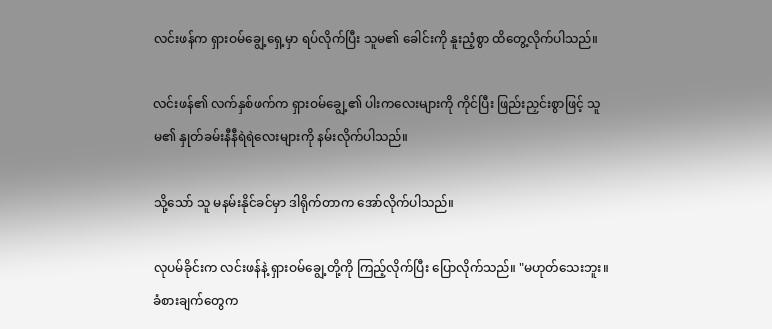လင်းဖန်က ရှားဝမ်ချွေ့ရှေ့မှာ ရပ်လိုက်ပြီး သူမ၏ ခေါင်းကို နူးညံ့စွာ ထိတွေ့လိုက်ပါသည်။

လင်းဖန်၏ လက်နှစ်ဖက်က ရှားဝမ်ချွေ့၏ ပါးကလေးများကို ကိုင်ပြီး ဖြည်းညှင်းစွာဖြင့် သူမ၏ နှုတ်ခမ်းနီနီရဲရဲလေးများကို နမ်းလိုက်ပါသည်။

သို့သော် သူ မနမ်းနိုင်ခင်မှာ ဒါရိုက်တာက အော်လိုက်ပါသည်။

လုပမ်ခိုင်းက လင်းဖန်နဲ့ ရှားဝမ်ချွေ့တို့ကို ကြည့်လိုက်ပြီး ပြောလိုက်သည်။ "မဟုတ်သေးဘူး။ ခံစားချက်တွေက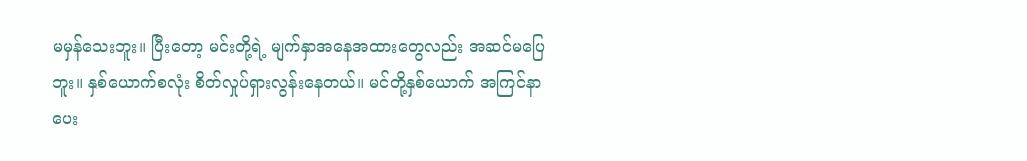မမှန်သေးဘူး။ ပြီးတော့ မင်းတို့ရဲ့ မျက်နှာအနေအထားတွေလည်း အဆင်မပြေဘူး။ နှစ်ယောက်စလုံး စိတ်လှုပ်ရှားလွန်းနေတယ်။ မင်တို့နှစ်ယောက် အကြင်နာပေး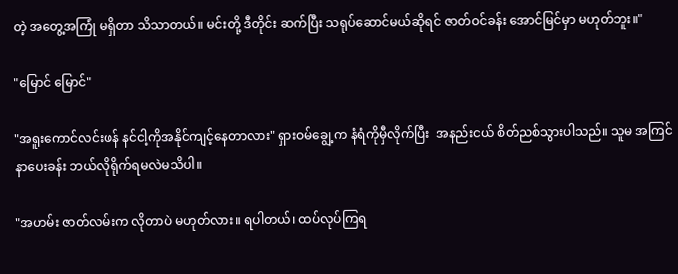တဲ့ အတွေ့အကြုံ မရှိတာ သိသာတယ်။ မင်းတို့ ဒီတိုင်း ဆက်ပြီး သရုပ်ဆောင်မယ်ဆိုရင် ဇာတ်ဝင်ခန်း အောင်မြင်မှာ မဟုတ်ဘူး။"

"မြောင် မြောင်"

"အရူးကောင်လင်းဖန် နင်ငါ့ကိုအနိုင်ကျင့်နေတာလား" ရှားဝမ်ချွေ့က နံရံကိုမှီလိုက်ပြီး  အနည်းငယ် စိတ်ညစ်သွားပါသည်။ သူမ အကြင်နာပေးခန်း ဘယ်လိုရိုက်ရမလဲမသိပါ။

"အဟမ်း ဇာတ်လမ်းက လိုတာပဲ မဟုတ်လား။ ရပါတယ်၊ ထပ်လုပ်ကြရ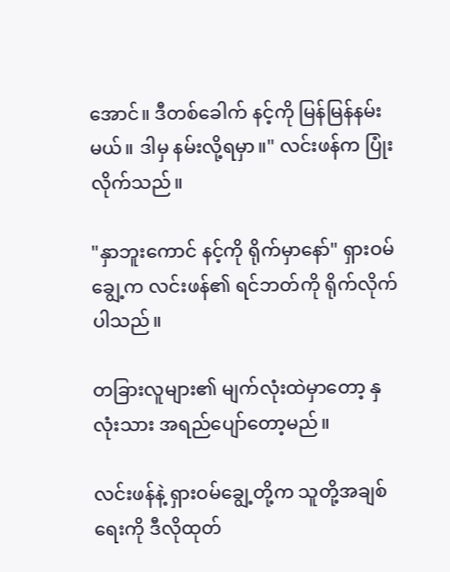အောင်။ ဒီတစ်ခေါက် နင့်ကို မြန်မြန်နမ်းမယ်။ ဒါမှ နမ်းလို့ရမှာ။" လင်းဖန်က ပြုံးလိုက်သည်။

"နှာဘူးကောင် နင့်ကို ရိုက်မှာနော်" ရှားဝမ်ချွေ့က လင်းဖန်၏ ရင်ဘတ်ကို ရိုက်လိုက်ပါသည်။

တခြားလူများ၏ မျက်လုံးထဲမှာတော့ နှလုံးသား အရည်ပျော်တော့မည်။

လင်းဖန်နဲ့ ရှားဝမ်ချွေ့တို့က သူတို့အချစ်ရေးကို ဒီလိုထုတ်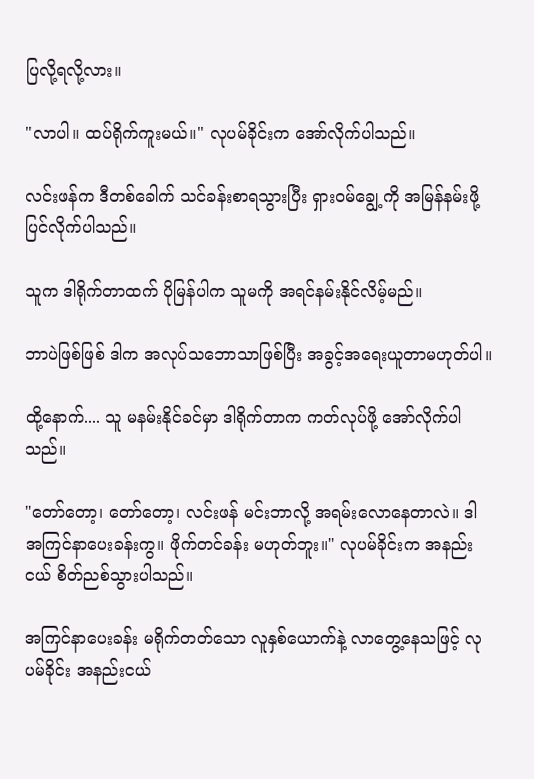ပြလို့ရလို့လား။

"လာပါ။ ထပ်ရိုက်ကူးမယ်။" လုပမ်ခိုင်းက အော်လိုက်ပါသည်။

လင်းဖန်က ဒီတစ်ခေါက် သင်ခန်းစာရသွားပြီး ရှားဝမ်ချွေ့ကို အမြန်နမ်းဖို့ ပြင်လိုက်ပါသည်။

သူက ဒါရိုက်တာထက် ပိုမြန်ပါက သူမကို အရင်နမ်းနိုင်လိမ့်မည်။

ဘာပဲဖြစ်ဖြစ် ဒါက အလုပ်သဘောသာဖြစ်ပြီး အခွင့်အရေးယူတာမဟုတ်ပါ။

ထို့နောက်.... သူ မနမ်းနိုင်ခင်မှာ ဒါရိုက်တာက ကတ်လုပ်ဖို့ အော်လိုက်ပါသည်။

"တော်တော့၊ တော်တော့၊ လင်းဖန် မင်းဘာလို့ အရမ်းလောနေတာလဲ။ ဒါ အကြင်နာပေးခန်းကွ။ ဖိုက်တင်ခန်း မဟုတ်ဘူး။" လုပမ်ခိုင်းက အနည်းငယ် စိတ်ညစ်သွားပါသည်။

အကြင်နာပေးခန်း မရိုက်တတ်သော လူနှစ်ယောက်နဲ့ လာတွေ့နေသဖြင့် လုပမ်ခိုင်း အနည်းငယ်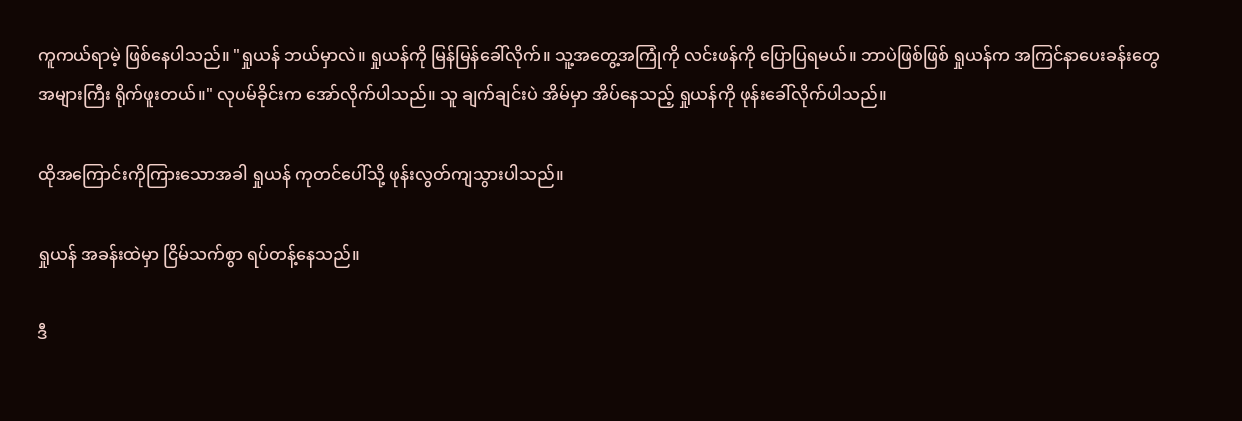ကူကယ်ရာမဲ့ ဖြစ်နေပါသည်။ "ရှုယန် ဘယ်မှာလဲ။ ရှုယန်ကို မြန်မြန်ခေါ်လိုက်။ သူ့အတွေ့အကြုံကို လင်းဖန်ကို ပြောပြရမယ်။ ဘာပဲဖြစ်ဖြစ် ရှုယန်က အကြင်နာပေးခန်းတွေ အများကြီး ရိုက်ဖူးတယ်။" လုပမ်ခိုင်းက အော်လိုက်ပါသည်။ သူ ချက်ချင်းပဲ အိမ်မှာ အိပ်နေသည့် ရှုယန်ကို ဖုန်းခေါ်လိုက်ပါသည်။

ထိုအကြောင်းကိုကြားသောအခါ ရှုယန် ကုတင်ပေါ်သို့ ဖုန်းလွတ်ကျသွားပါသည်။

ရှုယန် အခန်းထဲမှာ ငြိမ်သက်စွာ ရပ်တန့်နေသည်။

ဒီ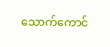သောက်ကောင်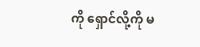ကို ရှောင်လို့ကို မ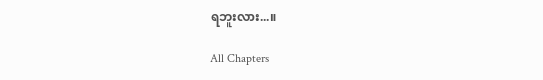ရဘူးလား...။

All Chapters